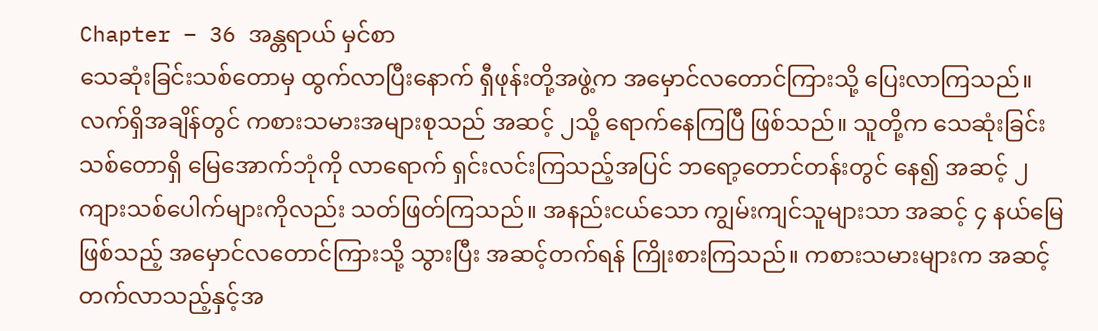Chapter – 36 အန္တရာယ် မှင်စာ
သေဆုံးခြင်းသစ်တောမှ ထွက်လာပြီးနောက် ရှီဖုန်းတို့အဖွဲ့က အမှောင်လတောင်ကြားသို့ ပြေးလာကြသည်။
လက်ရှိအချိန်တွင် ကစားသမားအများစုသည် အဆင့် ၂သို့ ရောက်နေကြပြီ ဖြစ်သည်။ သူတို့က သေဆုံးခြင်းသစ်တောရှိ မြေအောက်ဘုံကို လာရောက် ရှင်းလင်းကြသည့်အပြင် ဘရော့တောင်တန်းတွင် နေ၍ အဆင့် ၂ ကျားသစ်ပေါက်များကိုလည်း သတ်ဖြတ်ကြသည်။ အနည်းငယ်သော ကျွမ်းကျင်သူများသာ အဆင့် ၄ နယ်မြေဖြစ်သည့် အမှောင်လတောင်ကြားသို့ သွားပြီး အဆင့်တက်ရန် ကြိုးစားကြသည်။ ကစားသမားများက အဆင့်တက်လာသည့်နှင့်အ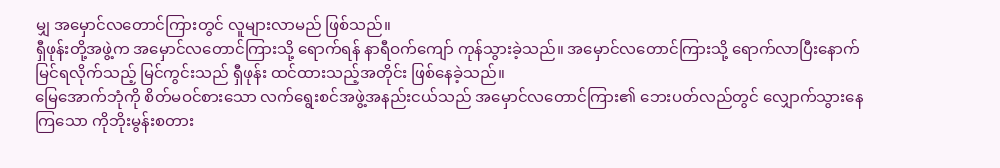မျှ အမှောင်လတောင်ကြားတွင် လူများလာမည် ဖြစ်သည်။
ရှီဖုန်းတို့အဖွဲ့က အမှောင်လတောင်ကြားသို့ ရောက်ရန် နာရီဝက်ကျော် ကုန်သွားခဲ့သည်။ အမှောင်လတောင်ကြားသို့ ရောက်လာပြီးနောက် မြင်ရလိုက်သည့် မြင်ကွင်းသည် ရှီဖုန်း ထင်ထားသည့်အတိုင်း ဖြစ်နေခဲ့သည်။
မြေအောက်ဘုံကို စိတ်မဝင်စားသော လက်ရွေးစင်အဖွဲ့အနည်းငယ်သည် အမှောင်လတောင်ကြား၏ ဘေးပတ်လည်တွင် လျှောက်သွားနေကြသော ကိုဘိုးမွန်းစတား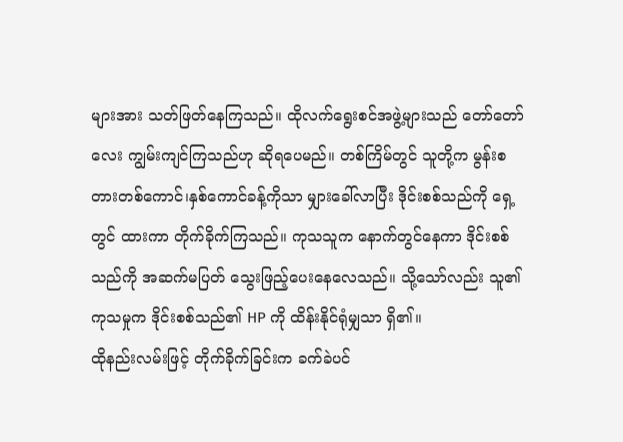များအား သတ်ဖြတ်နေကြသည်။ ထိုလက်ရွေးစင်အဖွဲ့များသည် တော်တော်လေး ကျွမ်းကျင်ကြသည်ဟု ဆိုရပေမည်။ တစ်ကြိမ်တွင် သူတို့က မွန်းစတားတစ်ကောင်၊နှစ်ကောင်ခန့်ကိုသာ မျှားခေါ်လာပြီး ဒိုင်းစစ်သည်ကို ရှေ့တွင် ထားကာ တိုက်ခိုက်ကြသည်။ ကုသသူက နောက်တွင်နေကာ ဒိုင်းစစ်သည်ကို အဆက်မပြတ် သွေးဖြည့်ပေးနေလေသည်။ သို့သော်လည်း သူ၏ကုသမှုက ဒိုင်းစစ်သည်၏ HP ကို ထိန်းနိုင်ရုံမျှသာ ရှိ၏။
ထိုနည်းလမ်းဖြင့် တိုက်ခိုက်ခြင်းက ခက်ခဲပင်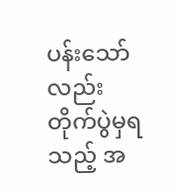ပန်းသော်လည်း တိုက်ပွဲမှရသည့် အ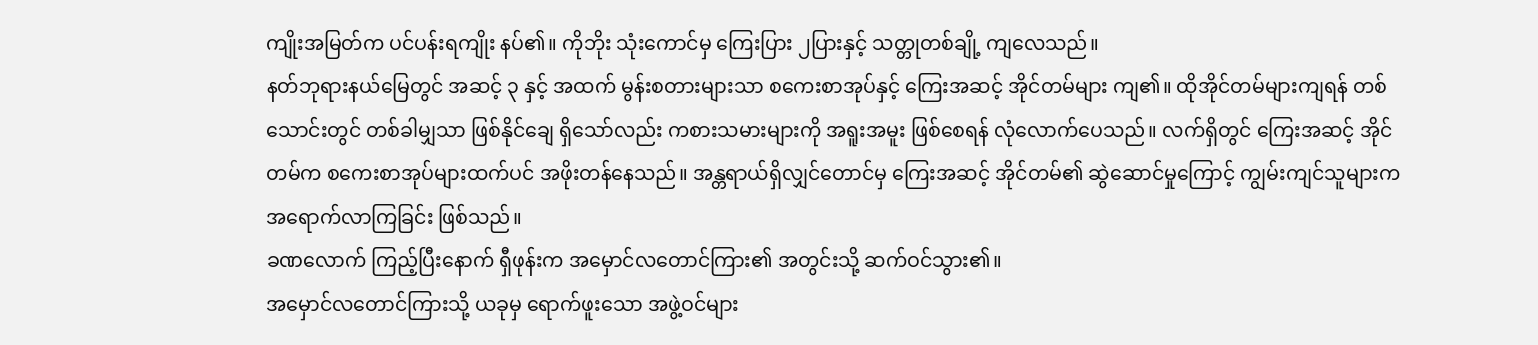ကျိုးအမြတ်က ပင်ပန်းရကျိုး နပ်၏။ ကိုဘိုး သုံးကောင်မှ ကြေးပြား ၂ပြားနှင့် သတ္တုတစ်ချို့ ကျလေသည်။
နတ်ဘုရားနယ်မြေတွင် အဆင့် ၃ နှင့် အထက် မွန်းစတားများသာ စကေးစာအုပ်နှင့် ကြေးအဆင့် အိုင်တမ်များ ကျ၏။ ထိုအိုင်တမ်များကျရန် တစ်သောင်းတွင် တစ်ခါမျှသာ ဖြစ်နိုင်ချေ ရှိသော်လည်း ကစားသမားများကို အရူးအမူး ဖြစ်စေရန် လုံလောက်ပေသည်။ လက်ရှိတွင် ကြေးအဆင့် အိုင်တမ်က စကေးစာအုပ်များထက်ပင် အဖိုးတန်နေသည်။ အန္တရာယ်ရှိလျှင်တောင်မှ ကြေးအဆင့် အိုင်တမ်၏ ဆွဲဆောင်မှုကြောင့် ကျွမ်းကျင်သူများက အရောက်လာကြခြင်း ဖြစ်သည်။
ခဏလောက် ကြည့်ပြီးနောက် ရှီဖုန်းက အမှောင်လတောင်ကြား၏ အတွင်းသို့ ဆက်ဝင်သွား၏။
အမှောင်လတောင်ကြားသို့ ယခုမှ ရောက်ဖူးသော အဖွဲ့ဝင်များ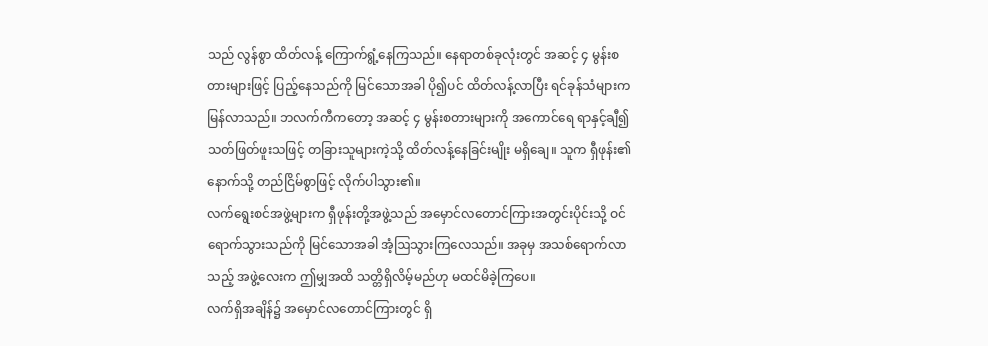သည် လွန်စွာ ထိတ်လန့် ကြောက်ရွံ့နေကြသည်။ နေရာတစ်ခုလုံးတွင် အဆင့် ၄ မွန်းစတားများဖြင့် ပြည့်နေသည်ကို မြင်သောအခါ ပို၍ပင် ထိတ်လန့်လာပြီး ရင်ခုန်သံများက မြန်လာသည်။ ဘလက်ကီကတော့ အဆင့် ၄ မွန်းစတားများကို အကောင်ရေ ရာနှင့်ချီ၍ သတ်ဖြတ်ဖူးသဖြင့် တခြားသူများကဲ့သို့ ထိတ်လန့်နေခြင်းမျိုး မရှိချေ။ သူက ရှီဖုန်း၏ နောက်သို့ တည်ငြိမ်စွာဖြင့် လိုက်ပါသွား၏။
လက်ရွေးစင်အဖွဲ့များက ရှီဖုန်းတို့အဖွဲ့သည် အမှောင်လတောင်ကြားအတွင်းပိုင်းသို့ ဝင်ရောက်သွားသည်ကို မြင်သောအခါ အံ့ဩသွားကြလေသည်။ အခုမှ အသစ်ရောက်လာသည့် အဖွဲ့လေးက ဤမျှအထိ သတ္တိရှိလိမ့်မည်ဟု မထင်မိခဲ့ကြပေ။
လက်ရှိအချိန်၌ အမှောင်လတောင်ကြားတွင် ရှိ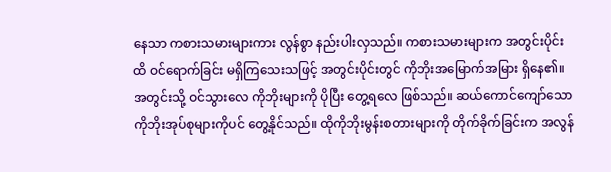နေသာ ကစားသမားများကား လွန်စွာ နည်းပါးလှသည်။ ကစားသမားများက အတွင်းပိုင်းထိ ဝင်ရောက်ခြင်း မရှိကြသေးသဖြင့် အတွင်းပိုင်းတွင် ကိုဘိုးအမြောက်အမြား ရှိနေ၏။ အတွင်းသို့ ဝင်သွားလေ ကိုဘိုးများကို ပိုပြီး တွေ့ရလေ ဖြစ်သည်။ ဆယ်ကောင်ကျော်သော ကိုဘိုးအုပ်စုများကိုပင် တွေ့နိုင်သည်။ ထိုကိုဘိုးမွန်းစတားများကို တိုက်ခိုက်ခြင်းက အလွန်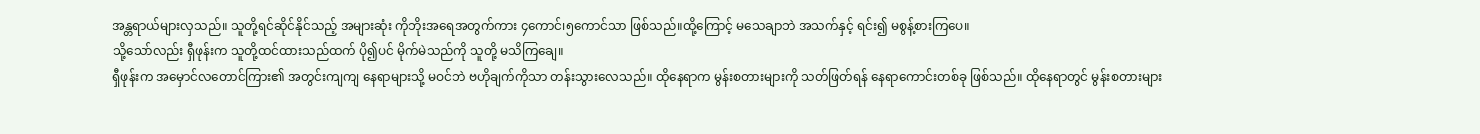အန္တရာယ်များလှသည်။ သူတို့ရင်ဆိုင်နိုင်သည့် အများဆုံး ကိုဘိုးအရေအတွက်ကား ၄ကောင်၊၅ကောင်သာ ဖြစ်သည်။ထို့ကြောင့် မသေချာဘဲ အသက်နှင့် ရင်း၍ မစွန့်စားကြပေ။
သို့သော်လည်း ရှီဖုန်းက သူတို့ထင်ထားသည်ထက် ပို၍ပင် မိုက်မဲသည်ကို သူတို့ မသိကြချေ။
ရှီဖုန်းက အမှောင်လတောင်ကြား၏ အတွင်းကျကျ နေရာများသို့ မဝင်ဘဲ ဗဟိုချက်ကိုသာ တန်းသွားလေသည်။ ထိုနေရာက မွန်းစတားများကို သတ်ဖြတ်ရန် နေရာကောင်းတစ်ခု ဖြစ်သည်။ ထိုနေရာတွင် မွန်းစတားများ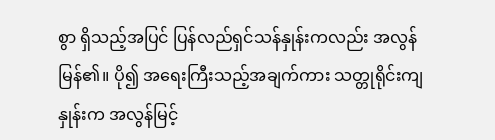စွာ ရှိသည့်အပြင် ပြန်လည်ရှင်သန်နှုန်းကလည်း အလွန်မြန်၏။ ပို၍ အရေးကြီးသည့်အချက်ကား သတ္တုရိုင်းကျနှုန်းက အလွန်မြင့်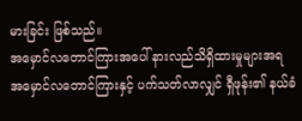မားခြင်း ဖြစ်သည်။
အမှောင်လတောင်ကြားအပေါ် နားလည်သိရှိထားမှုများအရ အမှောင်လတောင်ကြားနှင့် ပက်သတ်လာလျှင် ရှီဖုန်း၏ နယ်ခံ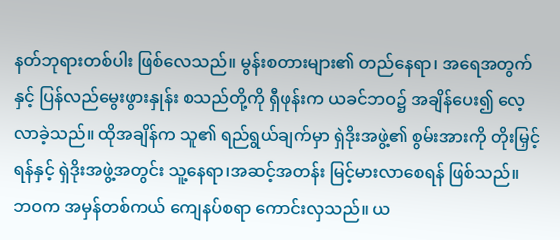နတ်ဘုရားတစ်ပါး ဖြစ်လေသည်။ မွန်းစတားများ၏ တည်နေရာ၊ အရေအတွက် နှင့် ပြန်လည်မွေးဖွားနှုန်း စသည်တို့ကို ရှီဖုန်းက ယခင်ဘဝ၌ အချိန်ပေး၍ လေ့လာခဲ့သည်။ ထိုအချိန်က သူ၏ ရည်ရွယ်ချက်မှာ ရှဲဒိုးအဖွဲ့၏ စွမ်းအားကို တိုးမြှင့်ရန်နှင့် ရှဲဒိုးအဖွဲ့အတွင်း သူ့နေရာ၊အဆင့်အတန်း မြင့်မားလာစေရန် ဖြစ်သည်။
ဘဝက အမှန်တစ်ကယ် ကျေနပ်စရာ ကောင်းလှသည်။ ယ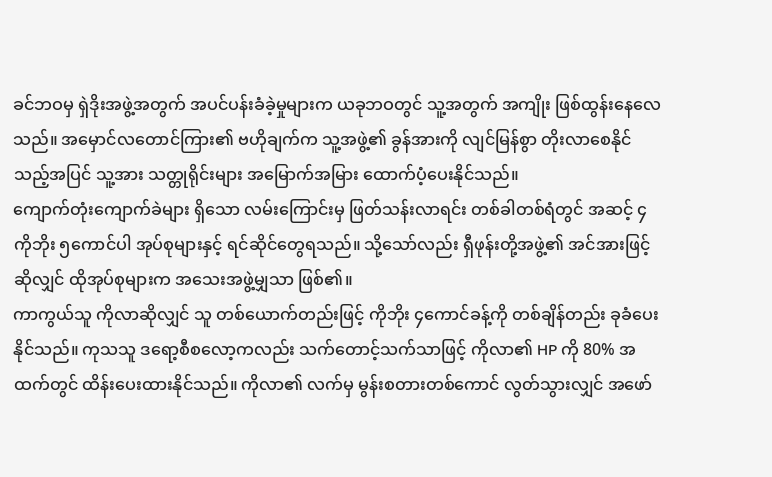ခင်ဘဝမှ ရှဲဒိုးအဖွဲ့အတွက် အပင်ပန်းခံခဲ့မှုများက ယခုဘဝတွင် သူ့အတွက် အကျိုး ဖြစ်ထွန်းနေလေသည်။ အမှောင်လတောင်ကြား၏ ဗဟိုချက်က သူ့အဖွဲ့၏ ခွန်အားကို လျင်မြန်စွာ တိုးလာစေနိုင်သည့်အပြင် သူ့အား သတ္တုရိုင်းများ အမြောက်အမြား ထောက်ပံ့ပေးနိုင်သည်။
ကျောက်တုံးကျောက်ခဲများ ရှိသော လမ်းကြောင်းမှ ဖြတ်သန်းလာရင်း တစ်ခါတစ်ရံတွင် အဆင့် ၄ ကိုဘိုး ၅ကောင်ပါ အုပ်စုများနှင့် ရင်ဆိုင်တွေရသည်။ သို့သော်လည်း ရှီဖုန်းတို့အဖွဲ့၏ အင်အားဖြင့် ဆိုလျှင် ထိုအုပ်စုများက အသေးအဖွဲ့မျှသာ ဖြစ်၏။
ကာကွယ်သူ ကိုလာဆိုလျှင် သူ တစ်ယောက်တည်းဖြင့် ကိုဘိုး ၄ကောင်ခန့်ကို တစ်ချိန်တည်း ခုခံပေးနိုင်သည်။ ကုသသူ ဒရော့စီစလော့ကလည်း သက်တောင့်သက်သာဖြင့် ကိုလာ၏ HP ကို 80% အထက်တွင် ထိန်းပေးထားနိုင်သည်။ ကိုလာ၏ လက်မှ မွန်းစတားတစ်ကောင် လွတ်သွားလျှင် အဖော်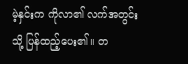မဲ့နှင်းက ကိုလာ၏ လက်အတွင်းသို့ ပြန်ထည့်ပေး၏။ တ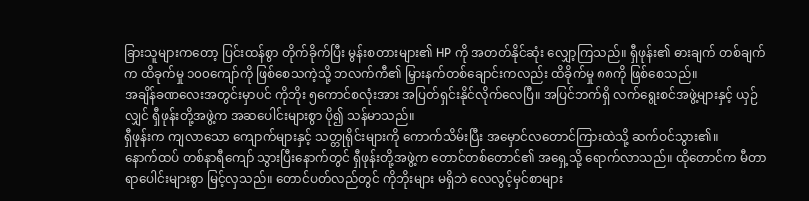ခြားသူများကတော့ ပြင်းထန်စွာ တိုက်ခိုက်ပြီး မွန်းစတားများ၏ HP ကို အတတ်နိုင်ဆုံး လျှော့ကြသည်။ ရှီဖုန်း၏ ဓားချက် တစ်ချက်က ထိခုက်မှု ၁၀၀ကျော်ကို ဖြစ်စေသကဲ့သို့ ဘလက်ကီ၏ မြှားနက်တစ်ချောင်းကလည်း ထိခိုက်မှု ၈၈ကို ဖြစ်စေသည်။
အချိန်ခဏလေးအတွင်းမှာပင် ကိုဘိုး ၅ကောင်စလုံးအား အပြတ်ရှင်းနိုင်လိုက်လေပြီ။ အပြင်ဘက်ရှိ လက်ရွေးစင်အဖွဲ့များနှင့် ယှဉ်လျှင် ရှီဖုန်းတို့အဖွဲ့က အဆပေါင်းများစွာ ပို၍ သန်မာသည်။
ရှီဖုန်းက ကျလာသော ကျောက်များနှင့် သတ္တုရိုင်းများကို ကောက်သိမ်းပြီး အမှောင်လတောင်ကြားထဲသို့ ဆက်ဝင်သွား၏။
နောက်ထပ် တစ်နာရီကျော် သွားပြီးနောက်တွင် ရှီဖုန်းတို့အဖွဲ့က တောင်တစ်တောင်၏ အရှေ့သို့ ရောက်လာသည်။ ထိုတောင်က မီတာရာပေါင်းများစွာ မြင့်လှသည်။ တောင်ပတ်လည်တွင် ကိုဘိုးများ မရှိဘဲ လေလွင့်မှင်စာများ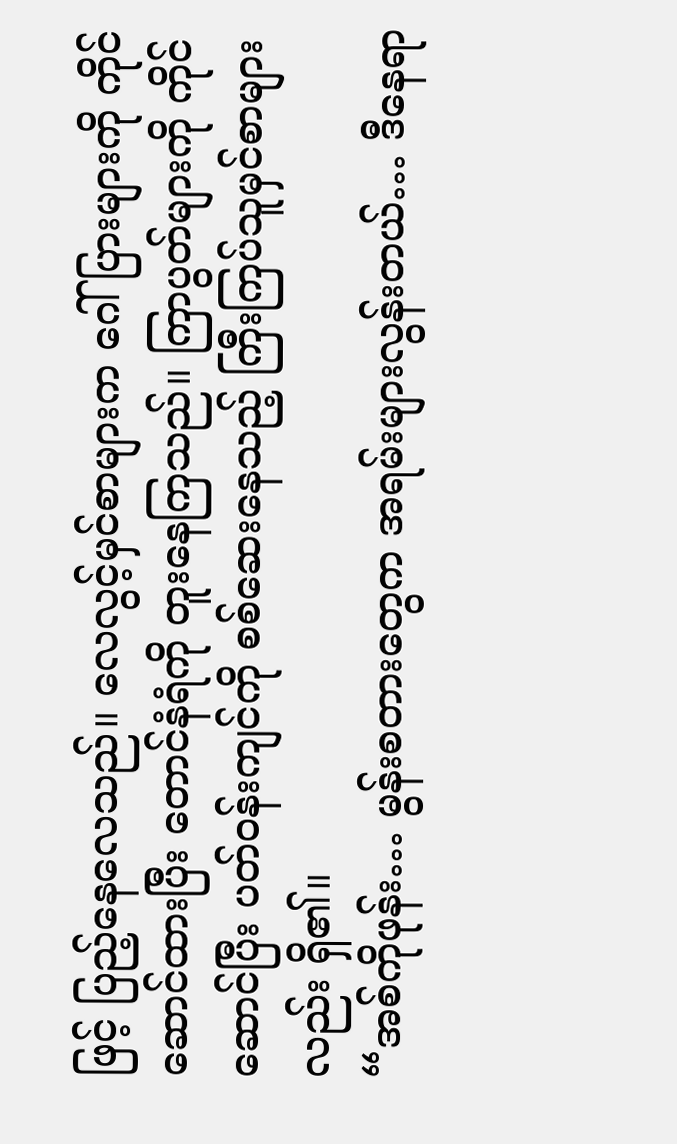ဖြင့် ပြည့်နေလေသည်။ လေလွင့်မှင်စာများက ဂေါ်ပြားများကို ကိုင်ဆောင်ထားပြီး တောင်နံရံကို တူးနေကြသည်။ ကြာပွတ်များကို ကိုင်ဆောင်ပြီး ပတ်ဝန်းကျင်ကို စစ်ဆေးနေသည့် ကြီးကြပ်သူမှင်စာများလည်း ရှိ၏။
“အစ်ကိုဖုန်း… မွန်းစတားတွေက အရမ်းများလွန်းတယ်… ဒီနေရာ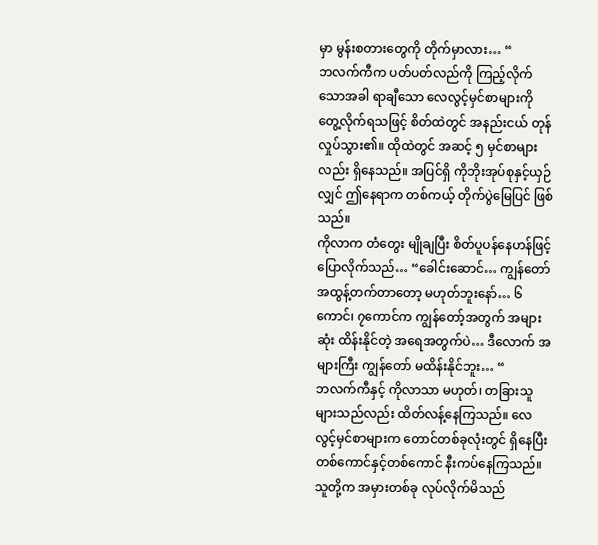မှာ မွန်းစတားတွေကို တိုက်မှာလား… “
ဘလက်ကီက ပတ်ပတ်လည်ကို ကြည့်လိုက်သောအခါ ရာချီသော လေလွင့်မှင်စာများကို တွေ့လိုက်ရသဖြင့် စိတ်ထဲတွင် အနည်းငယ် တုန်လှုပ်သွား၏။ ထိုထဲတွင် အဆင့် ၅ မှင်စာများလည်း ရှိနေသည်။ အပြင်ရှိ ကိုဘိုးအုပ်စုနှင့်ယှဉ်လျှင် ဤနေရာက တစ်ကယ့် တိုက်ပွဲမြေပြင် ဖြစ်သည်။
ကိုလာက တံတွေး မျိုချပြီး စိတ်ပူပန်နေဟန်ဖြင့် ပြောလိုက်သည်… “ခေါင်းဆောင်… ကျွန်တော် အထွန့်တက်တာတော့ မဟုတ်ဘူးနော်… ၆ကောင်၊ ၇ကောင်က ကျွန်တော့်အတွက် အများဆုံး ထိန်းနိုင်တဲ့ အရေအတွက်ပဲ… ဒီလောက် အများကြီး ကျွန်တော် မထိန်းနိုင်ဘူး… “
ဘလက်ကီနှင့် ကိုလာသာ မဟုတ်၊ တခြားသူများသည်လည်း ထိတ်လန့်နေကြသည်။ လေလွင့်မှင်စာများက တောင်တစ်ခုလုံးတွင် ရှိနေပြီး တစ်ကောင်နှင့်တစ်ကောင် နီးကပ်နေကြသည်။ သူတို့က အမှားတစ်ခု လုပ်လိုက်မိသည်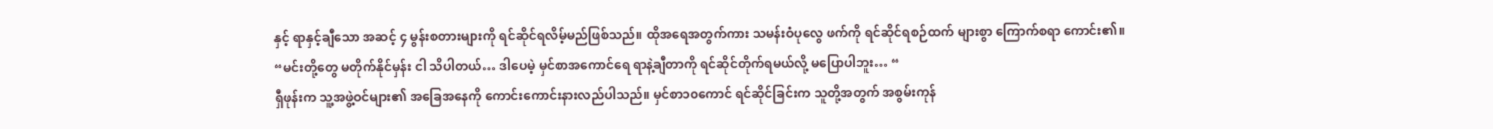နှင့် ရာနှင့်ချီသော အဆင့် ၄ မွန်းစတားများကို ရင်ဆိုင်ရလိမ့်မည်ဖြစ်သည်။ ထိုအရေအတွက်ကား သမန်းဝံပုလွေ ဖက်ကို ရင်ဆိုင်ရစဉ်ထက် များစွာ ကြောက်စရာ ကောင်း၏။
“မင်းတို့တွေ မတိုက်နိုင်မှန်း ငါ သိပါတယ်… ဒါပေမဲ့ မှင်စာအကောင်ရေ ရာနဲ့ချီတာကို ရင်ဆိုင်တိုက်ရမယ်လို့ မပြောပါဘူး… “
ရှီဖုန်းက သူ့အဖွဲ့ဝင်များ၏ အခြေအနေကို ကောင်းကောင်းနားလည်ပါသည်။ မှင်စာ၁၀ကောင် ရင်ဆိုင်ခြင်းက သူတို့အတွက် အစွမ်းကုန်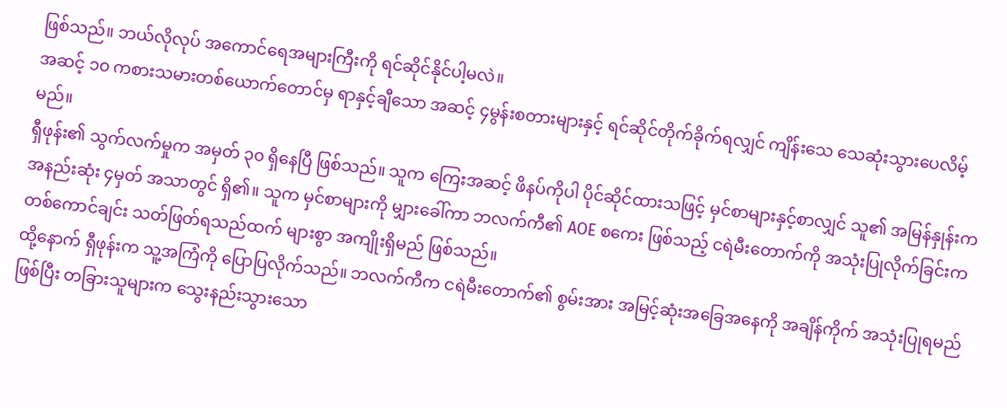ဖြစ်သည်။ ဘယ်လိုလုပ် အကောင်ရေအများကြီးကို ရင်ဆိုင်နိုင်ပါ့မလဲ။
အဆင့် ၁၀ ကစားသမားတစ်ယောက်တောင်မှ ရာနှင့်ချီသော အဆင့် ၄မွန်းစတားများနှင့် ရင်ဆိုင်တိုက်ခိုက်ရလျှင် ကျိန်းသေ သေဆုံးသွားပေလိမ့်မည်။
ရှီဖုန်း၏ သွက်လက်မှုက အမှတ် ၃၀ ရှိနေပြီ ဖြစ်သည်။ သူက ကြေးအဆင့် ဖိနပ်ကိုပါ ပိုင်ဆိုင်ထားသဖြင့် မှင်စာများနှင့်စာလျှင် သူ၏ အမြန်နှုန်းက အနည်းဆုံး ၄မှတ် အသာတွင် ရှိ၏။ သူက မှင်စာများကို မျှားခေါ်ကာ ဘလက်ကီ၏ AOE စကေး ဖြစ်သည့် ငရဲမီးတောက်ကို အသုံးပြုလိုက်ခြင်းက တစ်ကောင်ချင်း သတ်ဖြတ်ရသည်ထက် များစွာ အကျိုးရှိမည် ဖြစ်သည်။
ထို့နောက် ရှီဖုန်းက သူ့အကြံကို ပြောပြလိုက်သည်။ ဘလက်ကီက ငရဲမီးတောက်၏ စွမ်းအား အမြင့်ဆုံးအခြေအနေကို အချိန်ကိုက် အသုံးပြုရမည် ဖြစ်ပြီး တခြားသူများက သွေးနည်းသွားသော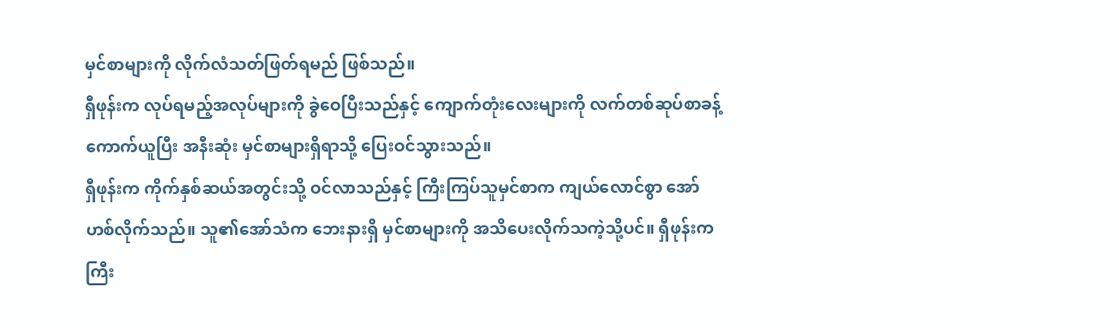မှင်စာများကို လိုက်လံသတ်ဖြတ်ရမည် ဖြစ်သည်။
ရှီဖုန်းက လုပ်ရမည့်အလုပ်များကို ခွဲဝေပြီးသည်နှင့် ကျောက်တုံးလေးများကို လက်တစ်ဆုပ်စာခန့် ကောက်ယူပြီး အနီးဆုံး မှင်စာများရှိရာသို့ ပြေးဝင်သွားသည်။
ရှီဖုန်းက ကိုက်နှစ်ဆယ်အတွင်းသို့ ဝင်လာသည်နှင့် ကြီးကြပ်သူမှင်စာက ကျယ်လောင်စွာ အော်ဟစ်လိုက်သည်။ သူ၏အော်သံက ဘေးနားရှိ မှင်စာများကို အသိပေးလိုက်သကဲ့သို့ပင်။ ရှီဖုန်းက ကြီး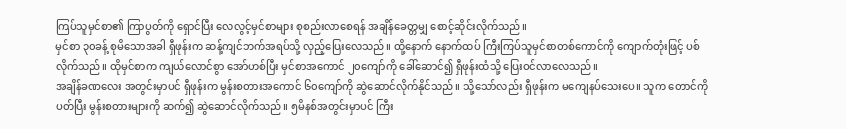ကြပ်သူမှင်စာ၏ ကြာပွတ်ကို ရှောင်ပြီး လေလွင့်မှင်စာများ စုစည်းလာစေရန် အချိန်ခေတ္တမျှ စောင့်ဆိုင်းလိုက်သည်။
မှင်စာ ၃၀ခန့် စုမိသောအခါ ရှီဖုန်းက ဆန့်ကျင်ဘက်အရပ်သို့ လှည့်ပြေးလေသည်။ ထို့နောက် နောက်ထပ် ကြီးကြပ်သူမှင်စာတစ်ကောင်ကို ကျောက်တုံးဖြင့် ပစ်လိုက်သည်။ ထိုမှင်စာက ကျယ်လောင်စွာ အော်ဟစ်ပြီး မှင်စာအကောင် ၂၀ကျော်ကို ခေါ်ဆောင်၍ ရှီဖုန်းထံသို့ ပြေးဝင်လာလေသည်။
အချိန်ခဏလေး အတွင်းမှာပင် ရှီဖုန်းက မွန်းစတားအကောင် ၆၀ကျော်ကို ဆွဲဆောင်လိုက်နိုင်သည်။ သို့သော်လည်း ရှီဖုန်းက မကျေနပ်သေးပေ။ သူက တောင်ကိုပတ်ပြီး မွန်းစတားများကို ဆက်၍ ဆွဲဆောင်လိုက်သည်။ ၅မိနစ်အတွင်းမှာပင် ကြီး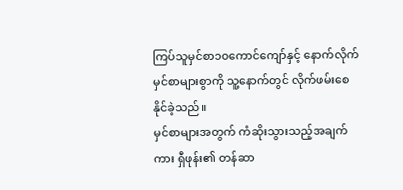ကြပ်သူမှင်စာ၁၀ကောင်ကျော်နှင့် နောက်လိုက်မှင်စာများစွာကို သူ့နောက်တွင် လိုက်ဖမ်းစေနိုင်ခဲ့သည်။
မှင်စာများအတွက် ကံဆိုးသွားသည့်အချက်ကား ရှီဖုန်း၏ တန်ဆာ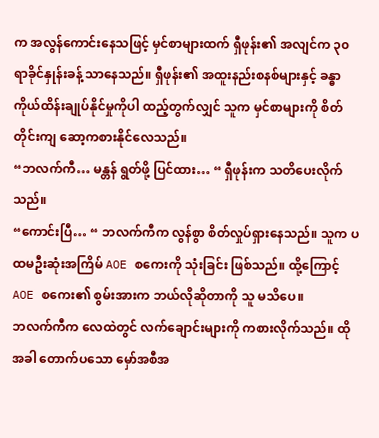က အလွန်ကောင်းနေသဖြင့် မှင်စာများထက် ရှီဖုန်း၏ အလျင်က ၃၀ရာခိုင်နှုန်းခန့် သာနေသည်။ ရှီဖုန်း၏ အထူးနည်းစနစ်များနှင့် ခန္ဓာကိုယ်ထိန်းချုပ်နိုင်မှုကိုပါ ထည့်တွက်လျှင် သူက မှင်စာများကို စိတ်တိုင်းကျ ဆော့ကစားနိုင်လေသည်။
“ဘလက်ကီ… မန္တန် ရွတ်ဖို့ ပြင်ထား… “ ရှီဖုန်းက သတိပေးလိုက်သည်။
“ကောင်းပြီ… “ ဘလက်ကီက လွန်စွာ စိတ်လှုပ်ရှားနေသည်။ သူက ပထမဦးဆုံးအကြိမ် AOE စကေးကို သုံးခြင်း ဖြစ်သည်။ ထို့ကြောင့် AOE စကေး၏ စွမ်းအားက ဘယ်လိုဆိုတာကို သူ မသိပေ။
ဘလက်ကီက လေထဲတွင် လက်ချောင်းများကို ကစားလိုက်သည်။ ထိုအခါ တောက်ပသော မှော်အစီအ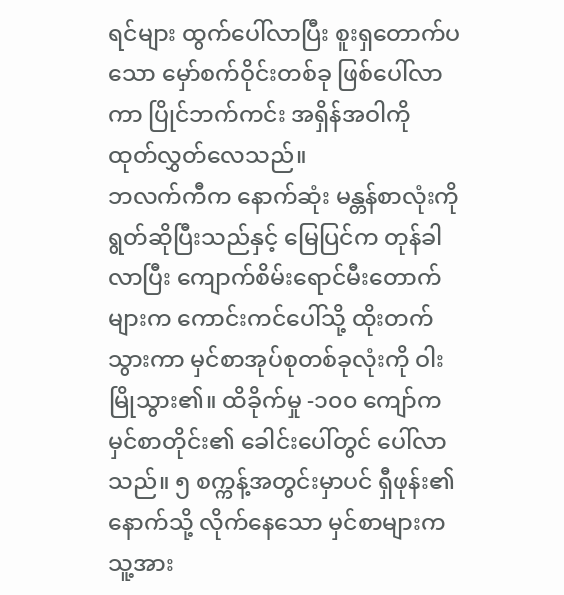ရင်များ ထွက်ပေါ်လာပြီး စူးရှတောက်ပသော မှော်စက်ဝိုင်းတစ်ခု ဖြစ်ပေါ်လာကာ ပြိုင်ဘက်ကင်း အရှိန်အဝါကို ထုတ်လွှတ်လေသည်။
ဘလက်ကီက နောက်ဆုံး မန္တန်စာလုံးကို ရွတ်ဆိုပြီးသည်နှင့် မြေပြင်က တုန်ခါလာပြီး ကျောက်စိမ်းရောင်မီးတောက်များက ကောင်းကင်ပေါ်သို့ ထိုးတက်သွားကာ မှင်စာအုပ်စုတစ်ခုလုံးကို ဝါးမြိုသွား၏။ ထိခိုက်မှု -၁၀၀ ကျော်က မှင်စာတိုင်း၏ ခေါင်းပေါ်တွင် ပေါ်လာသည်။ ၅ စက္ကန့်အတွင်းမှာပင် ရှီဖုန်း၏ နောက်သို့ လိုက်နေသော မှင်စာများက သူ့အား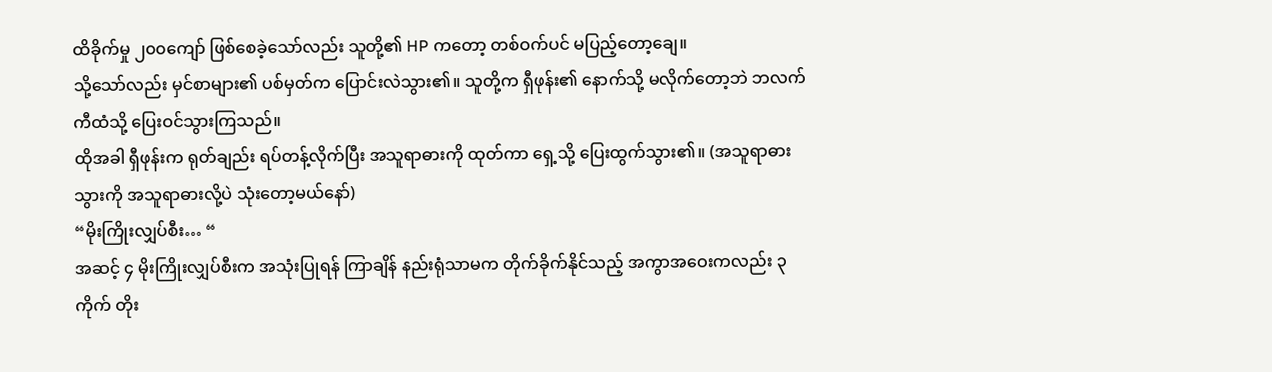ထိခိုက်မှု ၂၀၀ကျော် ဖြစ်စေခဲ့သော်လည်း သူတို့၏ HP ကတော့ တစ်ဝက်ပင် မပြည့်တော့ချေ။
သို့သော်လည်း မှင်စာများ၏ ပစ်မှတ်က ပြောင်းလဲသွား၏။ သူတို့က ရှီဖုန်း၏ နောက်သို့ မလိုက်တော့ဘဲ ဘလက်ကီထံသို့ ပြေးဝင်သွားကြသည်။
ထိုအခါ ရှီဖုန်းက ရုတ်ချည်း ရပ်တန့်လိုက်ပြီး အသူရာဓားကို ထုတ်ကာ ရှေ့သို့ ပြေးထွက်သွား၏။ (အသူရာဓားသွားကို အသူရာဓားလို့ပဲ သုံးတော့မယ်နော်)
“မိုးကြိုးလျှပ်စီး… “
အဆင့် ၄ မိုးကြိုးလျှပ်စီးက အသုံးပြုရန် ကြာချိန် နည်းရုံသာမက တိုက်ခိုက်နိုင်သည့် အကွာအဝေးကလည်း ၃ကိုက် တိုး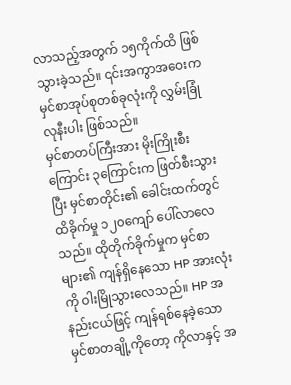လာသည့်အတွက် ၁၅ကိုက်ထိ ဖြစ်သွားခဲ့သည်။ ၎င်းအကွာအဝေးက မှင်စာအုပ်စုတစ်ခုလုံးကို လွှမ်းခြုံလုနီးပါး ဖြစ်သည်။
မှင်စာတပ်ကြီးအား မိုးကြိုးစီးကြောင်း ၃ကြောင်းက ဖြတ်စီးသွားပြီး မှင်စာတိုင်း၏ ခေါင်းထက်တွင် ထိခိုက်မှု ၁၂၀ကျော် ပေါ်လာလေသည်။ ထိုတိုက်ခိုက်မှုက မှင်စာများ၏ ကျန်ရှိနေသော HP အားလုံးကို ဝါးမြိုသွားလေသည်။ HP အနည်းငယ်ဖြင့် ကျန်ရစ်နေခဲ့သော မှင်စာတချို့ကိုတော့ ကိုလာနှင့် အ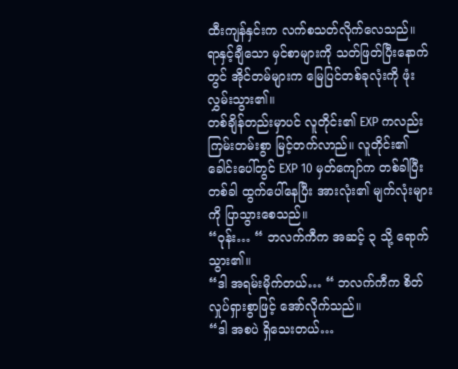ထီးကျန်နှင်းက လက်စသတ်လိုက်လေသည်။
ရာနှင့်ချီသော မှင်စာများကို သတ်ဖြတ်ပြီးနောက်တွင် အိုင်တမ်များက မြေပြင်တစ်ခုလုံးကို ဖုံးလွှမ်းသွား၏။
တစ်ချိန်တည်းမှာပင် လူတိုင်း၏ EXP ကလည်း ကြမ်းတမ်းစွာ မြင့်တက်လာည်။ လူတိုင်း၏ ခေါင်းပေါ်တွင် EXP 10 မှတ်ကျော်က တစ်ခါပြီး တစ်ခါ ထွက်ပေါ်နေပြီး အားလုံး၏ မျက်လုံးများကို ပြာသွားစေသည်။
“ဝုန်း… “ ဘလက်ကီက အဆင့် ၃ သို့ ရောက်သွား၏။
“ဒါ အရမ်းမိုက်တယ်… “ ဘလက်ကီက စိတ်လှုပ်ရှားစွာဖြင့် အော်လိုက်သည်။
“ဒါ အစပဲ ရှိသေးတယ်…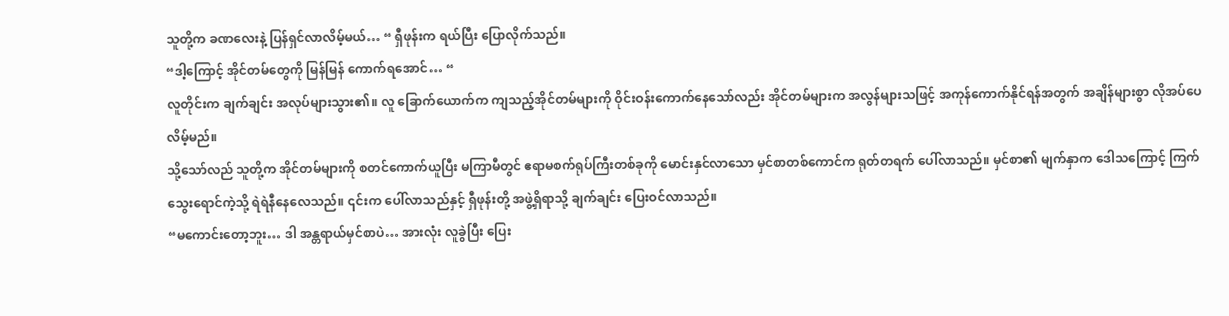သူတို့က ခဏလေးနဲ့ ပြန်ရှင်လာလိမ့်မယ်… “ ရှီဖုန်းက ရယ်ပြီး ပြောလိုက်သည်။
“ဒါ့ကြောင့် အိုင်တမ်တွေကို မြန်မြန် ကောက်ရအောင်… “
လူတိုင်းက ချက်ချင်း အလုပ်များသွား၏။ လူ ခြောက်ယောက်က ကျသည့်အိုင်တမ်များကို ဝိုင်းဝန်းကောက်နေသော်လည်း အိုင်တမ်များက အလွန်များသဖြင့် အကုန်ကောက်နိုင်ရန်အတွက် အချိန်များစွာ လိုအပ်ပေလိမ့်မည်။
သို့သော်လည် သူတို့က အိုင်တမ်များကို စတင်ကောက်ယူပြီး မကြာမီတွင် ဧရာမစက်ရုပ်ကြီးတစ်ခုကို မောင်းနှင်လာသော မှင်စာတစ်ကောင်က ရုတ်တရက် ပေါ်လာသည်။ မှင်စာ၏ မျက်နှာက ဒေါသကြောင့် ကြက်သွေးရောင်ကဲ့သို့ ရဲရဲနီနေလေသည်။ ၎င်းက ပေါ်လာသည်နှင့် ရှီဖုန်းတို့ အဖွဲ့ရှိရာသို့ ချက်ချင်း ပြေးဝင်လာသည်။
“မကောင်းတော့ဘူး… ဒါ အန္တရာယ်မှင်စာပဲ… အားလုံး လူခွဲပြီး ပြေး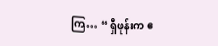ကြ… “ ရှီဖုန်းက ဧ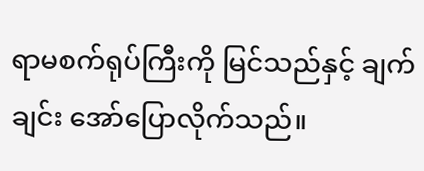ရာမစက်ရုပ်ကြီးကို မြင်သည်နှင့် ချက်ချင်း အော်ပြောလိုက်သည်။